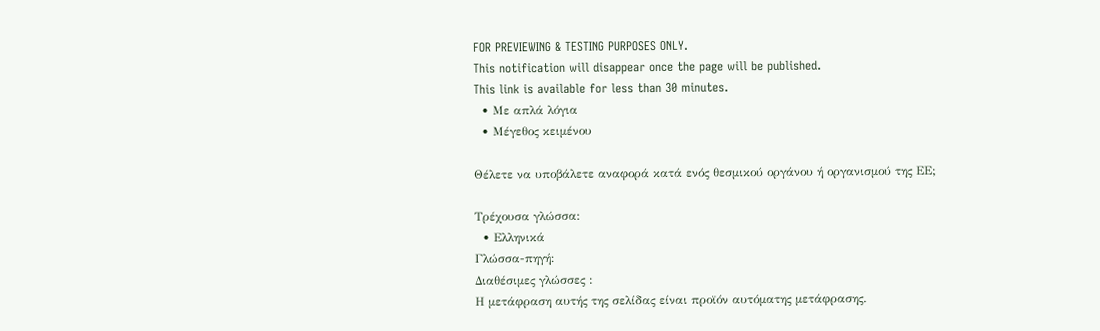FOR PREVIEWING & TESTING PURPOSES ONLY.
This notification will disappear once the page will be published.
This link is available for less than 30 minutes.
  • Με απλά λόγια
  • Μέγεθος κειμένου

Θέλετε να υποβάλετε αναφορά κατά ενός θεσμικού οργάνου ή οργανισμού της ΕΕ;

Τρέχουσα γλώσσα:
  • Ελληνικά
Γλώσσα-πηγή:
Διαθέσιμες γλώσσες :
Η μετάφραση αυτής της σελίδας είναι προϊόν αυτόματης μετάφρασης.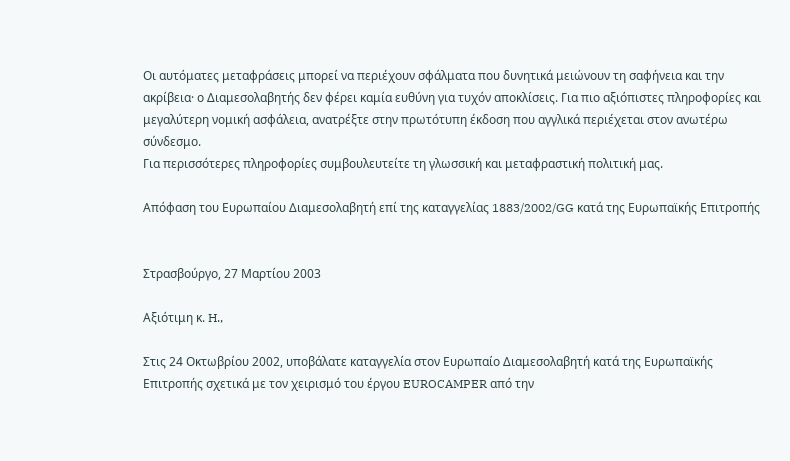Οι αυτόματες μεταφράσεις μπορεί να περιέχουν σφάλματα που δυνητικά μειώνουν τη σαφήνεια και την ακρίβεια· ο Διαμεσολαβητής δεν φέρει καμία ευθύνη για τυχόν αποκλίσεις. Για πιο αξιόπιστες πληροφορίες και μεγαλύτερη νομική ασφάλεια, ανατρέξτε στην πρωτότυπη έκδοση που αγγλικά περιέχεται στον ανωτέρω σύνδεσμο.
Για περισσότερες πληροφορίες συμβουλευτείτε τη γλωσσική και μεταφραστική πολιτική μας.

Απόφαση του Ευρωπαίου Διαμεσολαβητή επί της καταγγελίας 1883/2002/GG κατά της Ευρωπαϊκής Επιτροπής


Στρασβούργο, 27 Μαρτίου 2003

Αξιότιμη κ. H.,

Στις 24 Οκτωβρίου 2002, υποβάλατε καταγγελία στον Ευρωπαίο Διαμεσολαβητή κατά της Ευρωπαϊκής Επιτροπής σχετικά με τον χειρισμό του έργου EUROCAMPER από την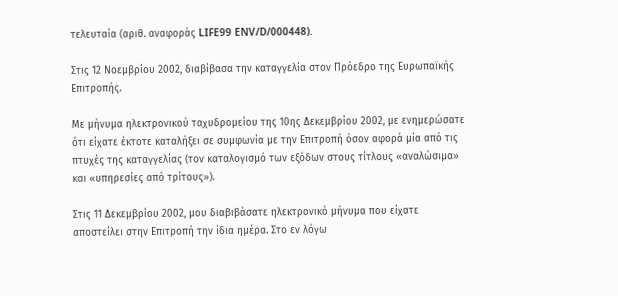τελευταία (αριθ. αναφοράς LIFE99 ENV/D/000448).

Στις 12 Νοεμβρίου 2002, διαβίβασα την καταγγελία στον Πρόεδρο της Ευρωπαϊκής Επιτροπής.

Με μήνυμα ηλεκτρονικού ταχυδρομείου της 10ης Δεκεμβρίου 2002, με ενημερώσατε ότι είχατε έκτοτε καταλήξει σε συμφωνία με την Επιτροπή όσον αφορά μία από τις πτυχές της καταγγελίας (τον καταλογισμό των εξόδων στους τίτλους «αναλώσιμα» και «υπηρεσίες από τρίτους»).

Στις 11 Δεκεμβρίου 2002, μου διαβιβάσατε ηλεκτρονικό μήνυμα που είχατε αποστείλει στην Επιτροπή την ίδια ημέρα. Στο εν λόγω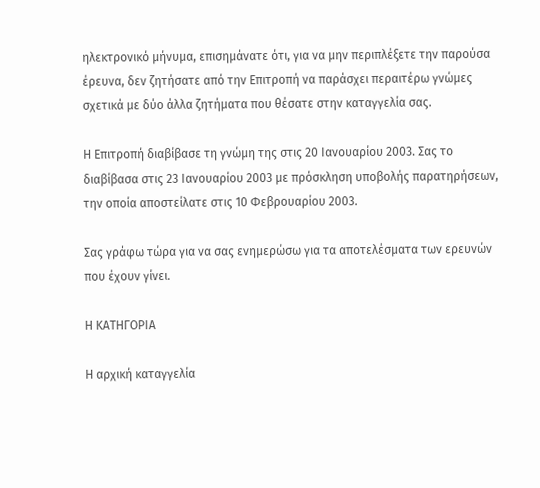ηλεκτρονικό μήνυμα, επισημάνατε ότι, για να μην περιπλέξετε την παρούσα έρευνα, δεν ζητήσατε από την Επιτροπή να παράσχει περαιτέρω γνώμες σχετικά με δύο άλλα ζητήματα που θέσατε στην καταγγελία σας.

Η Επιτροπή διαβίβασε τη γνώμη της στις 20 Ιανουαρίου 2003. Σας το διαβίβασα στις 23 Ιανουαρίου 2003 με πρόσκληση υποβολής παρατηρήσεων, την οποία αποστείλατε στις 10 Φεβρουαρίου 2003.

Σας γράφω τώρα για να σας ενημερώσω για τα αποτελέσματα των ερευνών που έχουν γίνει.

Η ΚΑΤΗΓΟΡΙΑ

Η αρχική καταγγελία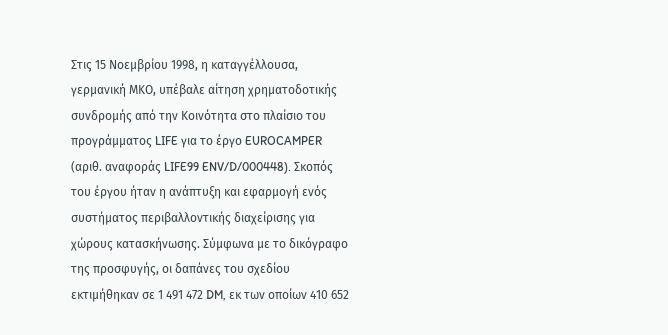Στις 15 Νοεμβρίου 1998, η καταγγέλλουσα, γερμανική ΜΚΟ, υπέβαλε αίτηση χρηματοδοτικής συνδρομής από την Κοινότητα στο πλαίσιο του προγράμματος LIFE για το έργο EUROCAMPER (αριθ. αναφοράς LIFE99 ENV/D/000448). Σκοπός του έργου ήταν η ανάπτυξη και εφαρμογή ενός συστήματος περιβαλλοντικής διαχείρισης για χώρους κατασκήνωσης. Σύμφωνα με το δικόγραφο της προσφυγής, οι δαπάνες του σχεδίου εκτιμήθηκαν σε 1 491 472 DM, εκ των οποίων 410 652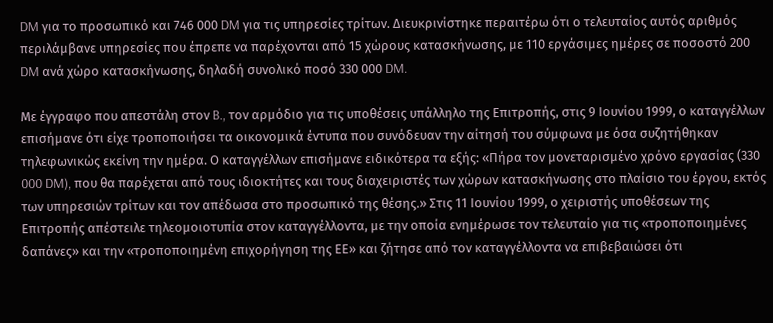DM για το προσωπικό και 746 000 DM για τις υπηρεσίες τρίτων. Διευκρινίστηκε περαιτέρω ότι ο τελευταίος αυτός αριθμός περιλάμβανε υπηρεσίες που έπρεπε να παρέχονται από 15 χώρους κατασκήνωσης, με 110 εργάσιμες ημέρες σε ποσοστό 200 DM ανά χώρο κατασκήνωσης, δηλαδή συνολικό ποσό 330 000 DM.

Με έγγραφο που απεστάλη στον B., τον αρμόδιο για τις υποθέσεις υπάλληλο της Επιτροπής, στις 9 Ιουνίου 1999, ο καταγγέλλων επισήμανε ότι είχε τροποποιήσει τα οικονομικά έντυπα που συνόδευαν την αίτησή του σύμφωνα με όσα συζητήθηκαν τηλεφωνικώς εκείνη την ημέρα. Ο καταγγέλλων επισήμανε ειδικότερα τα εξής: «Πήρα τον μονεταρισμένο χρόνο εργασίας (330 000 DM), που θα παρέχεται από τους ιδιοκτήτες και τους διαχειριστές των χώρων κατασκήνωσης στο πλαίσιο του έργου, εκτός των υπηρεσιών τρίτων και τον απέδωσα στο προσωπικό της θέσης.» Στις 11 Ιουνίου 1999, ο χειριστής υποθέσεων της Επιτροπής απέστειλε τηλεομοιοτυπία στον καταγγέλλοντα, με την οποία ενημέρωσε τον τελευταίο για τις «τροποποιημένες δαπάνες» και την «τροποποιημένη επιχορήγηση της ΕΕ» και ζήτησε από τον καταγγέλλοντα να επιβεβαιώσει ότι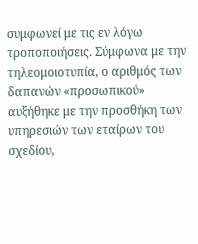συμφωνεί με τις εν λόγω τροποποιήσεις. Σύμφωνα με την τηλεομοιοτυπία, ο αριθμός των δαπανών «προσωπικού» αυξήθηκε με την προσθήκη των υπηρεσιών των εταίρων του σχεδίου,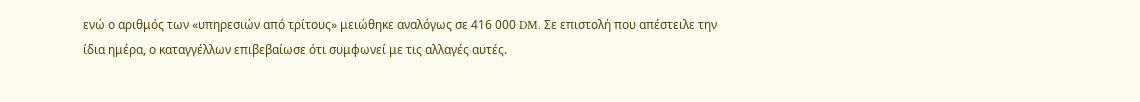ενώ ο αριθμός των «υπηρεσιών από τρίτους» μειώθηκε αναλόγως σε 416 000 DM. Σε επιστολή που απέστειλε την ίδια ημέρα, ο καταγγέλλων επιβεβαίωσε ότι συμφωνεί με τις αλλαγές αυτές.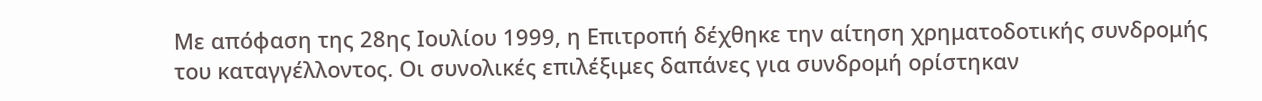Με απόφαση της 28ης Ιουλίου 1999, η Επιτροπή δέχθηκε την αίτηση χρηματοδοτικής συνδρομής του καταγγέλλοντος. Οι συνολικές επιλέξιμες δαπάνες για συνδρομή ορίστηκαν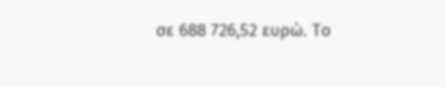σε 688 726,52 ευρώ. Το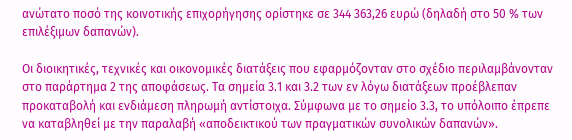ανώτατο ποσό της κοινοτικής επιχορήγησης ορίστηκε σε 344 363,26 ευρώ (δηλαδή στο 50 % των επιλέξιμων δαπανών).

Οι διοικητικές, τεχνικές και οικονομικές διατάξεις που εφαρμόζονταν στο σχέδιο περιλαμβάνονταν στο παράρτημα 2 της αποφάσεως. Τα σημεία 3.1 και 3.2 των εν λόγω διατάξεων προέβλεπαν προκαταβολή και ενδιάμεση πληρωμή αντίστοιχα. Σύμφωνα με το σημείο 3.3, το υπόλοιπο έπρεπε να καταβληθεί με την παραλαβή «αποδεικτικού των πραγματικών συνολικών δαπανών».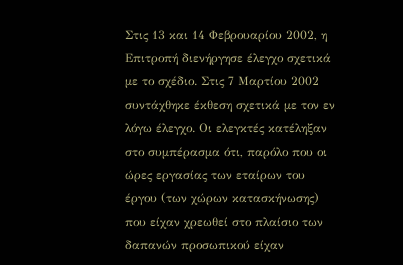Στις 13 και 14 Φεβρουαρίου 2002, η Επιτροπή διενήργησε έλεγχο σχετικά με το σχέδιο. Στις 7 Μαρτίου 2002 συντάχθηκε έκθεση σχετικά με τον εν λόγω έλεγχο. Οι ελεγκτές κατέληξαν στο συμπέρασμα ότι, παρόλο που οι ώρες εργασίας των εταίρων του έργου (των χώρων κατασκήνωσης) που είχαν χρεωθεί στο πλαίσιο των δαπανών προσωπικού είχαν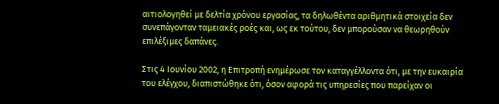αιτιολογηθεί με δελτία χρόνου εργασίας, τα δηλωθέντα αριθμητικά στοιχεία δεν συνεπάγονταν ταμειακές ροές και, ως εκ τούτου, δεν μπορούσαν να θεωρηθούν επιλέξιμες δαπάνες.

Στις 4 Ιουνίου 2002, η Επιτροπή ενημέρωσε τον καταγγέλλοντα ότι, με την ευκαιρία του ελέγχου, διαπιστώθηκε ότι, όσον αφορά τις υπηρεσίες που παρείχαν οι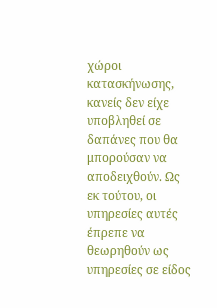χώροι κατασκήνωσης, κανείς δεν είχε υποβληθεί σε δαπάνες που θα μπορούσαν να αποδειχθούν. Ως εκ τούτου, οι υπηρεσίες αυτές έπρεπε να θεωρηθούν ως υπηρεσίες σε είδος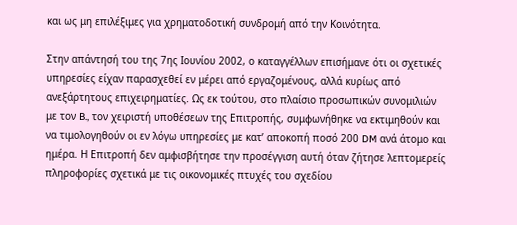και ως μη επιλέξιμες για χρηματοδοτική συνδρομή από την Κοινότητα.

Στην απάντησή του της 7ης Ιουνίου 2002, ο καταγγέλλων επισήμανε ότι οι σχετικές υπηρεσίες είχαν παρασχεθεί εν μέρει από εργαζομένους, αλλά κυρίως από ανεξάρτητους επιχειρηματίες. Ως εκ τούτου, στο πλαίσιο προσωπικών συνομιλιών με τον B., τον χειριστή υποθέσεων της Επιτροπής, συμφωνήθηκε να εκτιμηθούν και να τιμολογηθούν οι εν λόγω υπηρεσίες με κατ’ αποκοπή ποσό 200 DM ανά άτομο και ημέρα. Η Επιτροπή δεν αμφισβήτησε την προσέγγιση αυτή όταν ζήτησε λεπτομερείς πληροφορίες σχετικά με τις οικονομικές πτυχές του σχεδίου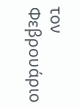τον Φεβρουάριο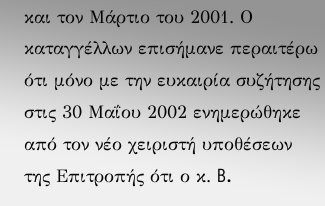και τον Μάρτιο του 2001. Ο καταγγέλλων επισήμανε περαιτέρω ότι μόνο με την ευκαιρία συζήτησης στις 30 Μαΐου 2002 ενημερώθηκε από τον νέο χειριστή υποθέσεων της Επιτροπής ότι ο κ. B.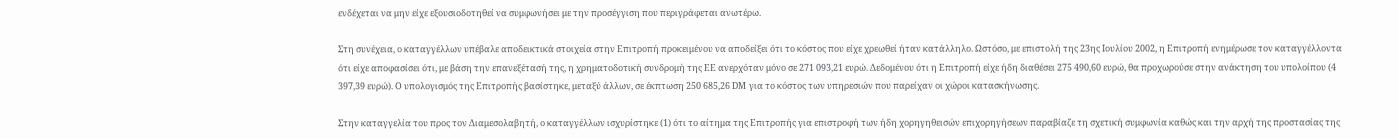ενδέχεται να μην είχε εξουσιοδοτηθεί να συμφωνήσει με την προσέγγιση που περιγράφεται ανωτέρω.

Στη συνέχεια, ο καταγγέλλων υπέβαλε αποδεικτικά στοιχεία στην Επιτροπή προκειμένου να αποδείξει ότι το κόστος που είχε χρεωθεί ήταν κατάλληλο. Ωστόσο, με επιστολή της 23ης Ιουλίου 2002, η Επιτροπή ενημέρωσε τον καταγγέλλοντα ότι είχε αποφασίσει ότι, με βάση την επανεξέτασή της, η χρηματοδοτική συνδρομή της ΕΕ ανερχόταν μόνο σε 271 093,21 ευρώ. Δεδομένου ότι η Επιτροπή είχε ήδη διαθέσει 275 490,60 ευρώ, θα προχωρούσε στην ανάκτηση του υπολοίπου (4 397,39 ευρώ). Ο υπολογισμός της Επιτροπής βασίστηκε, μεταξύ άλλων, σε έκπτωση 250 685,26 DM για το κόστος των υπηρεσιών που παρείχαν οι χώροι κατασκήνωσης.

Στην καταγγελία του προς τον Διαμεσολαβητή, ο καταγγέλλων ισχυρίστηκε (1) ότι το αίτημα της Επιτροπής για επιστροφή των ήδη χορηγηθεισών επιχορηγήσεων παραβίαζε τη σχετική συμφωνία καθώς και την αρχή της προστασίας της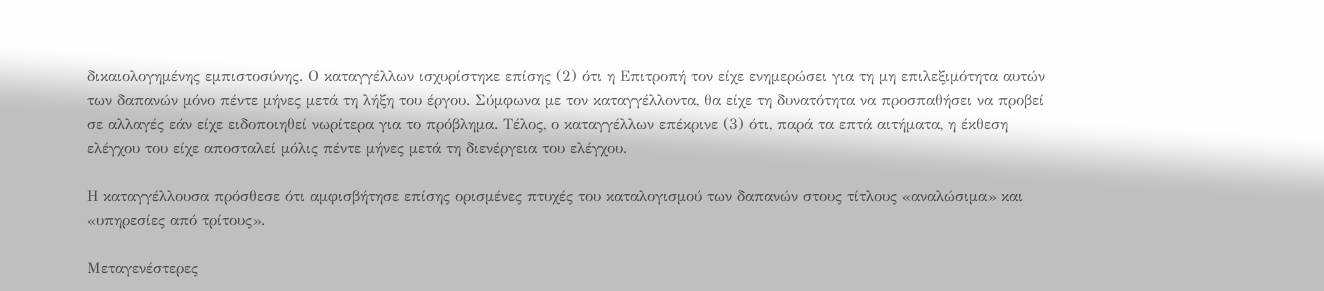δικαιολογημένης εμπιστοσύνης. Ο καταγγέλλων ισχυρίστηκε επίσης (2) ότι η Επιτροπή τον είχε ενημερώσει για τη μη επιλεξιμότητα αυτών των δαπανών μόνο πέντε μήνες μετά τη λήξη του έργου. Σύμφωνα με τον καταγγέλλοντα, θα είχε τη δυνατότητα να προσπαθήσει να προβεί σε αλλαγές εάν είχε ειδοποιηθεί νωρίτερα για το πρόβλημα. Τέλος, ο καταγγέλλων επέκρινε (3) ότι, παρά τα επτά αιτήματα, η έκθεση ελέγχου του είχε αποσταλεί μόλις πέντε μήνες μετά τη διενέργεια του ελέγχου.

Η καταγγέλλουσα πρόσθεσε ότι αμφισβήτησε επίσης ορισμένες πτυχές του καταλογισμού των δαπανών στους τίτλους «αναλώσιμα» και «υπηρεσίες από τρίτους».

Μεταγενέστερες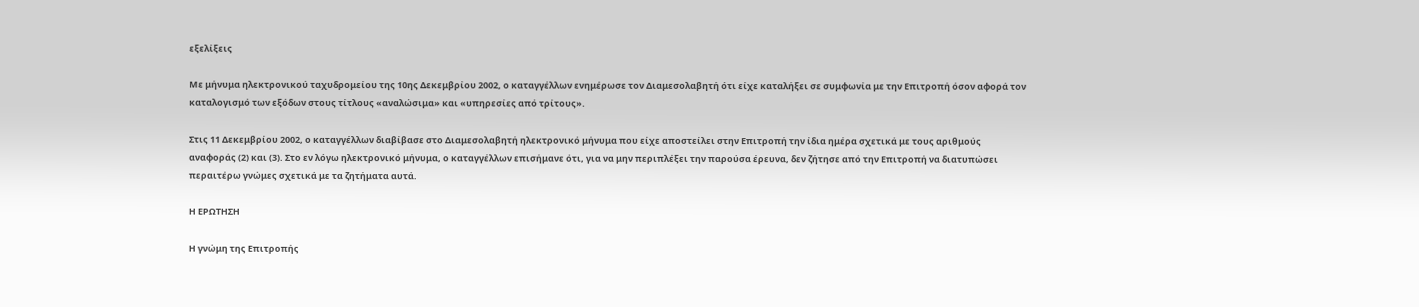εξελίξεις

Με μήνυμα ηλεκτρονικού ταχυδρομείου της 10ης Δεκεμβρίου 2002, ο καταγγέλλων ενημέρωσε τον Διαμεσολαβητή ότι είχε καταλήξει σε συμφωνία με την Επιτροπή όσον αφορά τον καταλογισμό των εξόδων στους τίτλους «αναλώσιμα» και «υπηρεσίες από τρίτους».

Στις 11 Δεκεμβρίου 2002, ο καταγγέλλων διαβίβασε στο Διαμεσολαβητή ηλεκτρονικό μήνυμα που είχε αποστείλει στην Επιτροπή την ίδια ημέρα σχετικά με τους αριθμούς αναφοράς (2) και (3). Στο εν λόγω ηλεκτρονικό μήνυμα, ο καταγγέλλων επισήμανε ότι, για να μην περιπλέξει την παρούσα έρευνα, δεν ζήτησε από την Επιτροπή να διατυπώσει περαιτέρω γνώμες σχετικά με τα ζητήματα αυτά.

Η ΕΡΩΤΗΣΗ

Η γνώμη της Επιτροπής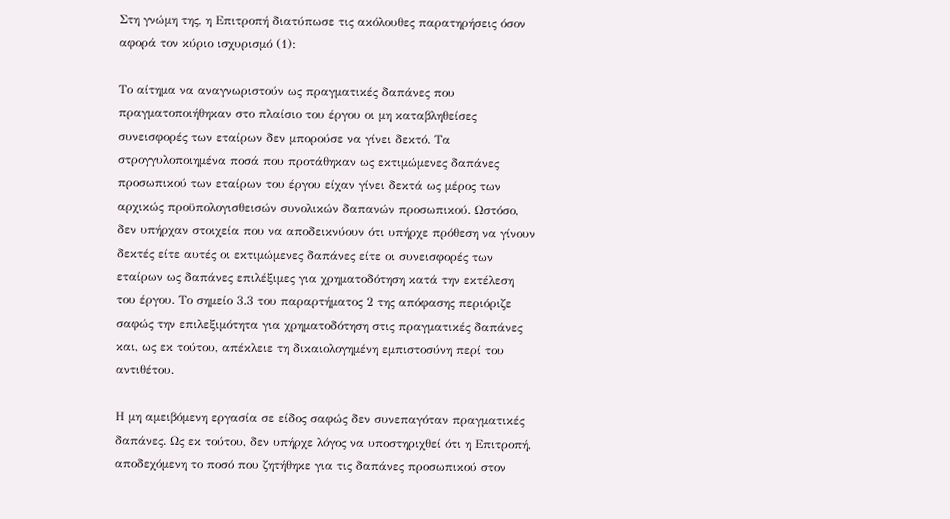Στη γνώμη της, η Επιτροπή διατύπωσε τις ακόλουθες παρατηρήσεις όσον αφορά τον κύριο ισχυρισμό (1):

Το αίτημα να αναγνωριστούν ως πραγματικές δαπάνες που πραγματοποιήθηκαν στο πλαίσιο του έργου οι μη καταβληθείσες συνεισφορές των εταίρων δεν μπορούσε να γίνει δεκτό. Τα στρογγυλοποιημένα ποσά που προτάθηκαν ως εκτιμώμενες δαπάνες προσωπικού των εταίρων του έργου είχαν γίνει δεκτά ως μέρος των αρχικώς προϋπολογισθεισών συνολικών δαπανών προσωπικού. Ωστόσο, δεν υπήρχαν στοιχεία που να αποδεικνύουν ότι υπήρχε πρόθεση να γίνουν δεκτές είτε αυτές οι εκτιμώμενες δαπάνες είτε οι συνεισφορές των εταίρων ως δαπάνες επιλέξιμες για χρηματοδότηση κατά την εκτέλεση του έργου. Το σημείο 3.3 του παραρτήματος 2 της απόφασης περιόριζε σαφώς την επιλεξιμότητα για χρηματοδότηση στις πραγματικές δαπάνες και, ως εκ τούτου, απέκλειε τη δικαιολογημένη εμπιστοσύνη περί του αντιθέτου.

Η μη αμειβόμενη εργασία σε είδος σαφώς δεν συνεπαγόταν πραγματικές δαπάνες. Ως εκ τούτου, δεν υπήρχε λόγος να υποστηριχθεί ότι η Επιτροπή, αποδεχόμενη το ποσό που ζητήθηκε για τις δαπάνες προσωπικού στον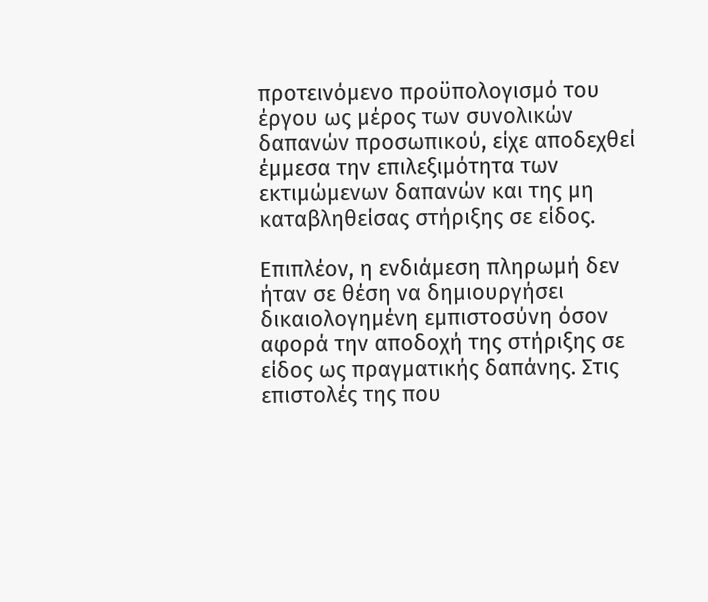προτεινόμενο προϋπολογισμό του έργου ως μέρος των συνολικών δαπανών προσωπικού, είχε αποδεχθεί έμμεσα την επιλεξιμότητα των εκτιμώμενων δαπανών και της μη καταβληθείσας στήριξης σε είδος.

Επιπλέον, η ενδιάμεση πληρωμή δεν ήταν σε θέση να δημιουργήσει δικαιολογημένη εμπιστοσύνη όσον αφορά την αποδοχή της στήριξης σε είδος ως πραγματικής δαπάνης. Στις επιστολές της που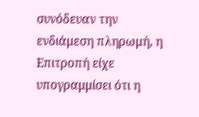συνόδευαν την ενδιάμεση πληρωμή, η Επιτροπή είχε υπογραμμίσει ότι η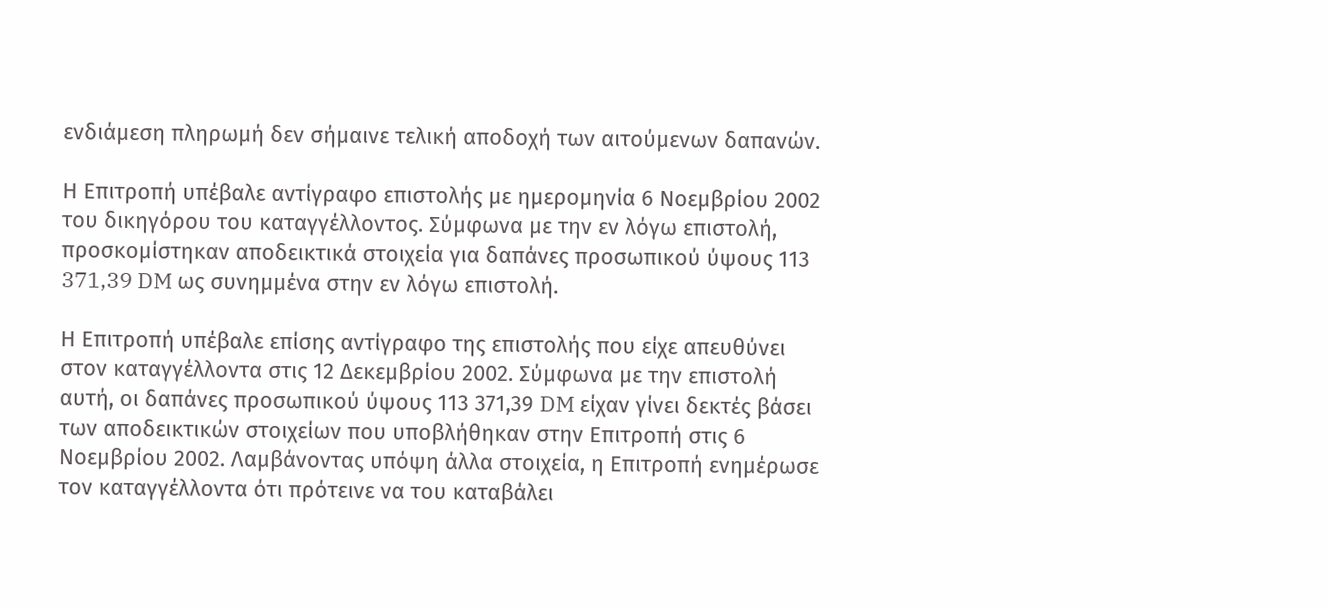ενδιάμεση πληρωμή δεν σήμαινε τελική αποδοχή των αιτούμενων δαπανών.

Η Επιτροπή υπέβαλε αντίγραφο επιστολής με ημερομηνία 6 Νοεμβρίου 2002 του δικηγόρου του καταγγέλλοντος. Σύμφωνα με την εν λόγω επιστολή, προσκομίστηκαν αποδεικτικά στοιχεία για δαπάνες προσωπικού ύψους 113 371,39 DM ως συνημμένα στην εν λόγω επιστολή.

Η Επιτροπή υπέβαλε επίσης αντίγραφο της επιστολής που είχε απευθύνει στον καταγγέλλοντα στις 12 Δεκεμβρίου 2002. Σύμφωνα με την επιστολή αυτή, οι δαπάνες προσωπικού ύψους 113 371,39 DM είχαν γίνει δεκτές βάσει των αποδεικτικών στοιχείων που υποβλήθηκαν στην Επιτροπή στις 6 Νοεμβρίου 2002. Λαμβάνοντας υπόψη άλλα στοιχεία, η Επιτροπή ενημέρωσε τον καταγγέλλοντα ότι πρότεινε να του καταβάλει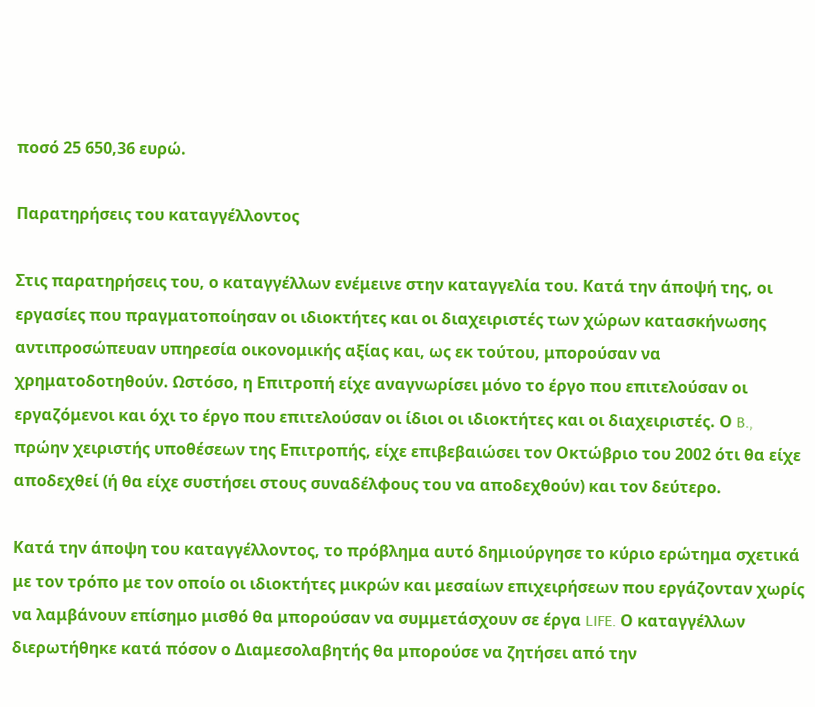ποσό 25 650,36 ευρώ.

Παρατηρήσεις του καταγγέλλοντος

Στις παρατηρήσεις του, ο καταγγέλλων ενέμεινε στην καταγγελία του. Κατά την άποψή της, οι εργασίες που πραγματοποίησαν οι ιδιοκτήτες και οι διαχειριστές των χώρων κατασκήνωσης αντιπροσώπευαν υπηρεσία οικονομικής αξίας και, ως εκ τούτου, μπορούσαν να χρηματοδοτηθούν. Ωστόσο, η Επιτροπή είχε αναγνωρίσει μόνο το έργο που επιτελούσαν οι εργαζόμενοι και όχι το έργο που επιτελούσαν οι ίδιοι οι ιδιοκτήτες και οι διαχειριστές. Ο B., πρώην χειριστής υποθέσεων της Επιτροπής, είχε επιβεβαιώσει τον Οκτώβριο του 2002 ότι θα είχε αποδεχθεί (ή θα είχε συστήσει στους συναδέλφους του να αποδεχθούν) και τον δεύτερο.

Κατά την άποψη του καταγγέλλοντος, το πρόβλημα αυτό δημιούργησε το κύριο ερώτημα σχετικά με τον τρόπο με τον οποίο οι ιδιοκτήτες μικρών και μεσαίων επιχειρήσεων που εργάζονταν χωρίς να λαμβάνουν επίσημο μισθό θα μπορούσαν να συμμετάσχουν σε έργα LIFE. Ο καταγγέλλων διερωτήθηκε κατά πόσον ο Διαμεσολαβητής θα μπορούσε να ζητήσει από την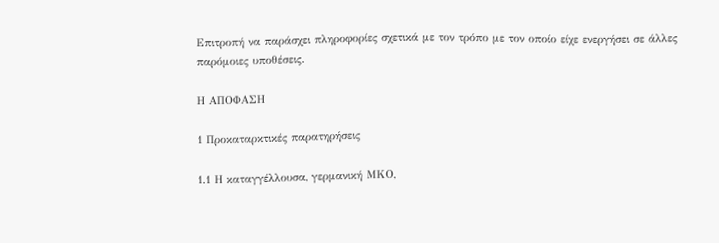Επιτροπή να παράσχει πληροφορίες σχετικά με τον τρόπο με τον οποίο είχε ενεργήσει σε άλλες παρόμοιες υποθέσεις.

Η ΑΠΟΦΑΣΗ

1 Προκαταρκτικές παρατηρήσεις

1.1 Η καταγγέλλουσα, γερμανική ΜΚΟ,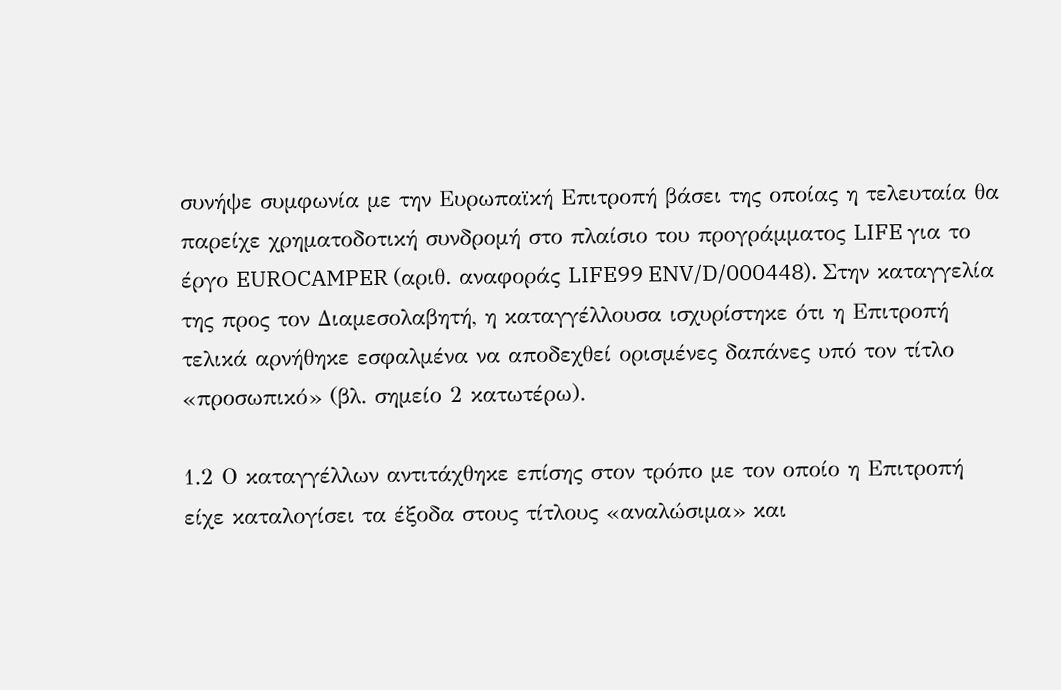συνήψε συμφωνία με την Ευρωπαϊκή Επιτροπή βάσει της οποίας η τελευταία θα παρείχε χρηματοδοτική συνδρομή στο πλαίσιο του προγράμματος LIFE για το έργο EUROCAMPER (αριθ. αναφοράς LIFE99 ENV/D/000448). Στην καταγγελία της προς τον Διαμεσολαβητή, η καταγγέλλουσα ισχυρίστηκε ότι η Επιτροπή τελικά αρνήθηκε εσφαλμένα να αποδεχθεί ορισμένες δαπάνες υπό τον τίτλο «προσωπικό» (βλ. σημείο 2 κατωτέρω).

1.2 Ο καταγγέλλων αντιτάχθηκε επίσης στον τρόπο με τον οποίο η Επιτροπή είχε καταλογίσει τα έξοδα στους τίτλους «αναλώσιμα» και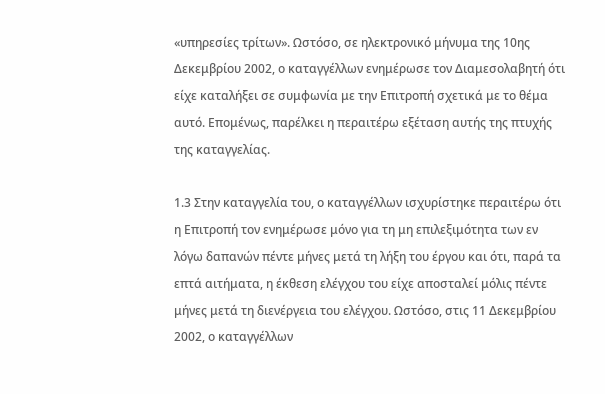«υπηρεσίες τρίτων». Ωστόσο, σε ηλεκτρονικό μήνυμα της 10ης Δεκεμβρίου 2002, ο καταγγέλλων ενημέρωσε τον Διαμεσολαβητή ότι είχε καταλήξει σε συμφωνία με την Επιτροπή σχετικά με το θέμα αυτό. Επομένως, παρέλκει η περαιτέρω εξέταση αυτής της πτυχής της καταγγελίας.

1.3 Στην καταγγελία του, ο καταγγέλλων ισχυρίστηκε περαιτέρω ότι η Επιτροπή τον ενημέρωσε μόνο για τη μη επιλεξιμότητα των εν λόγω δαπανών πέντε μήνες μετά τη λήξη του έργου και ότι, παρά τα επτά αιτήματα, η έκθεση ελέγχου του είχε αποσταλεί μόλις πέντε μήνες μετά τη διενέργεια του ελέγχου. Ωστόσο, στις 11 Δεκεμβρίου 2002, ο καταγγέλλων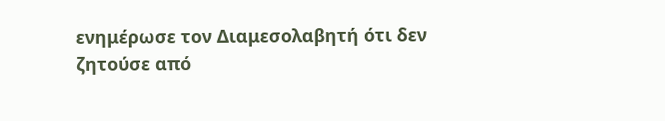ενημέρωσε τον Διαμεσολαβητή ότι δεν ζητούσε από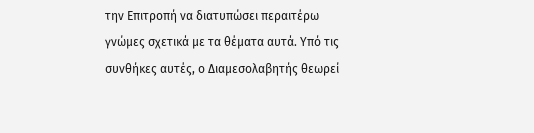την Επιτροπή να διατυπώσει περαιτέρω γνώμες σχετικά με τα θέματα αυτά. Υπό τις συνθήκες αυτές, ο Διαμεσολαβητής θεωρεί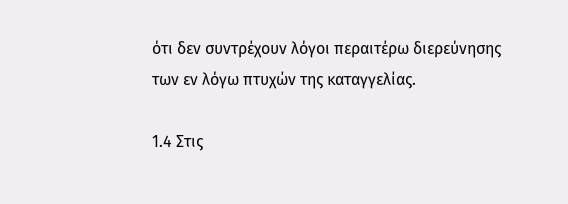ότι δεν συντρέχουν λόγοι περαιτέρω διερεύνησης των εν λόγω πτυχών της καταγγελίας.

1.4 Στις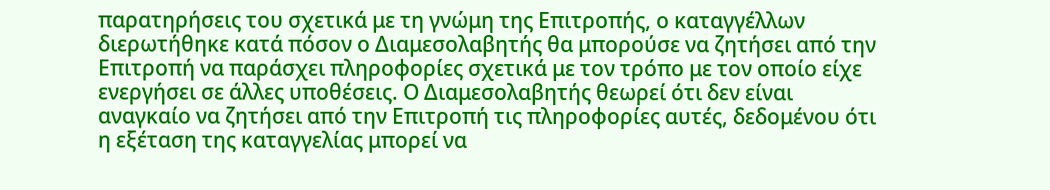παρατηρήσεις του σχετικά με τη γνώμη της Επιτροπής, ο καταγγέλλων διερωτήθηκε κατά πόσον ο Διαμεσολαβητής θα μπορούσε να ζητήσει από την Επιτροπή να παράσχει πληροφορίες σχετικά με τον τρόπο με τον οποίο είχε ενεργήσει σε άλλες υποθέσεις. Ο Διαμεσολαβητής θεωρεί ότι δεν είναι αναγκαίο να ζητήσει από την Επιτροπή τις πληροφορίες αυτές, δεδομένου ότι η εξέταση της καταγγελίας μπορεί να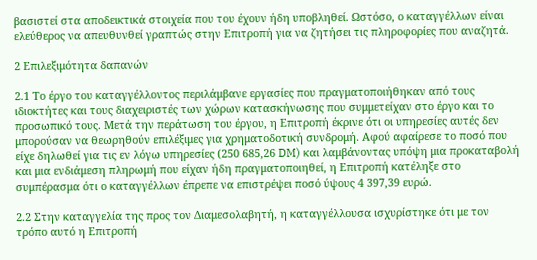βασιστεί στα αποδεικτικά στοιχεία που του έχουν ήδη υποβληθεί. Ωστόσο, ο καταγγέλλων είναι ελεύθερος να απευθυνθεί γραπτώς στην Επιτροπή για να ζητήσει τις πληροφορίες που αναζητά.

2 Επιλεξιμότητα δαπανών

2.1 Το έργο του καταγγέλλοντος περιλάμβανε εργασίες που πραγματοποιήθηκαν από τους ιδιοκτήτες και τους διαχειριστές των χώρων κατασκήνωσης που συμμετείχαν στο έργο και το προσωπικό τους. Μετά την περάτωση του έργου, η Επιτροπή έκρινε ότι οι υπηρεσίες αυτές δεν μπορούσαν να θεωρηθούν επιλέξιμες για χρηματοδοτική συνδρομή. Αφού αφαίρεσε το ποσό που είχε δηλωθεί για τις εν λόγω υπηρεσίες (250 685,26 DM) και λαμβάνοντας υπόψη μια προκαταβολή και μια ενδιάμεση πληρωμή που είχαν ήδη πραγματοποιηθεί, η Επιτροπή κατέληξε στο συμπέρασμα ότι ο καταγγέλλων έπρεπε να επιστρέψει ποσό ύψους 4 397,39 ευρώ.

2.2 Στην καταγγελία της προς τον Διαμεσολαβητή, η καταγγέλλουσα ισχυρίστηκε ότι με τον τρόπο αυτό η Επιτροπή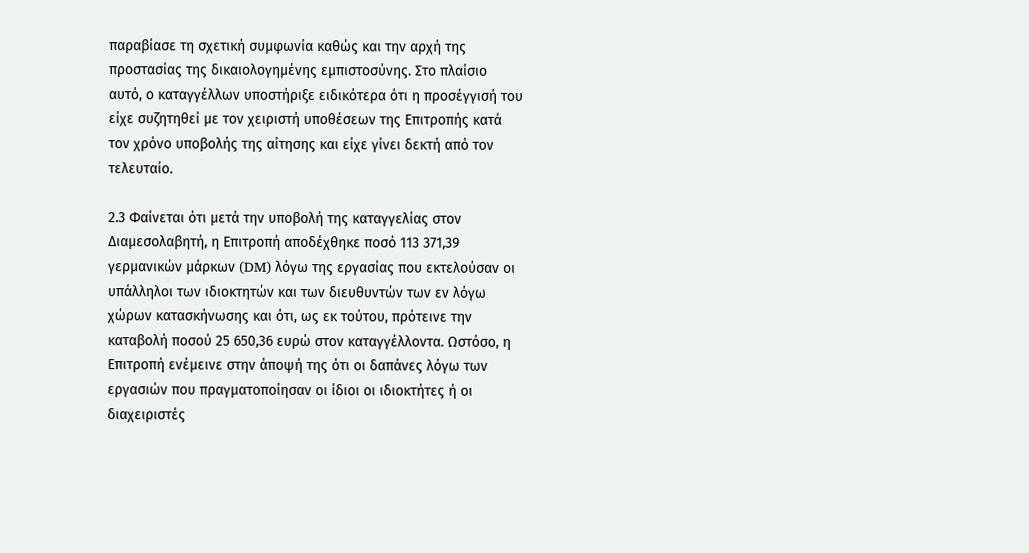παραβίασε τη σχετική συμφωνία καθώς και την αρχή της προστασίας της δικαιολογημένης εμπιστοσύνης. Στο πλαίσιο αυτό, ο καταγγέλλων υποστήριξε ειδικότερα ότι η προσέγγισή του είχε συζητηθεί με τον χειριστή υποθέσεων της Επιτροπής κατά τον χρόνο υποβολής της αίτησης και είχε γίνει δεκτή από τον τελευταίο.

2.3 Φαίνεται ότι μετά την υποβολή της καταγγελίας στον Διαμεσολαβητή, η Επιτροπή αποδέχθηκε ποσό 113 371,39 γερμανικών μάρκων (DM) λόγω της εργασίας που εκτελούσαν οι υπάλληλοι των ιδιοκτητών και των διευθυντών των εν λόγω χώρων κατασκήνωσης και ότι, ως εκ τούτου, πρότεινε την καταβολή ποσού 25 650,36 ευρώ στον καταγγέλλοντα. Ωστόσο, η Επιτροπή ενέμεινε στην άποψή της ότι οι δαπάνες λόγω των εργασιών που πραγματοποίησαν οι ίδιοι οι ιδιοκτήτες ή οι διαχειριστές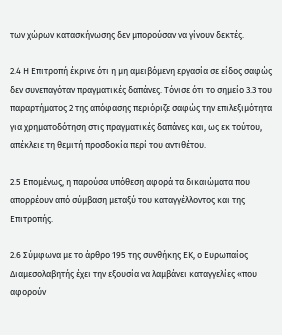των χώρων κατασκήνωσης δεν μπορούσαν να γίνουν δεκτές.

2.4 Η Επιτροπή έκρινε ότι η μη αμειβόμενη εργασία σε είδος σαφώς δεν συνεπαγόταν πραγματικές δαπάνες. Τόνισε ότι το σημείο 3.3 του παραρτήματος 2 της απόφασης περιόριζε σαφώς την επιλεξιμότητα για χρηματοδότηση στις πραγματικές δαπάνες και, ως εκ τούτου, απέκλειε τη θεμιτή προσδοκία περί του αντιθέτου.

2.5 Επομένως, η παρούσα υπόθεση αφορά τα δικαιώματα που απορρέουν από σύμβαση μεταξύ του καταγγέλλοντος και της Επιτροπής.

2.6 Σύμφωνα με το άρθρο 195 της συνθήκης ΕΚ, ο Ευρωπαίος Διαμεσολαβητής έχει την εξουσία να λαμβάνει καταγγελίες «που αφορούν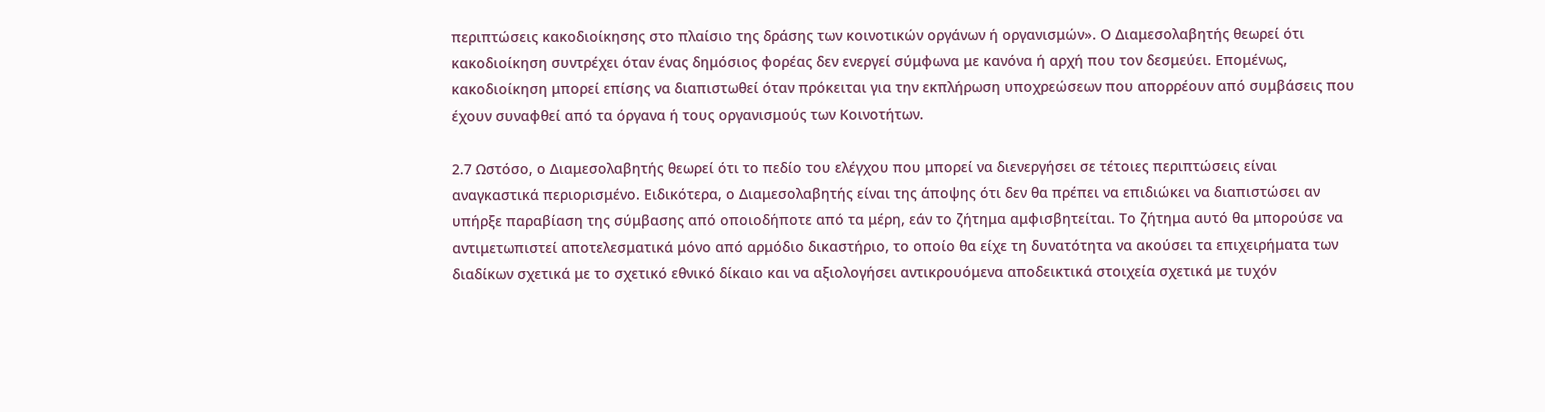περιπτώσεις κακοδιοίκησης στο πλαίσιο της δράσης των κοινοτικών οργάνων ή οργανισμών». Ο Διαμεσολαβητής θεωρεί ότι κακοδιοίκηση συντρέχει όταν ένας δημόσιος φορέας δεν ενεργεί σύμφωνα με κανόνα ή αρχή που τον δεσμεύει. Επομένως, κακοδιοίκηση μπορεί επίσης να διαπιστωθεί όταν πρόκειται για την εκπλήρωση υποχρεώσεων που απορρέουν από συμβάσεις που έχουν συναφθεί από τα όργανα ή τους οργανισμούς των Κοινοτήτων.

2.7 Ωστόσο, ο Διαμεσολαβητής θεωρεί ότι το πεδίο του ελέγχου που μπορεί να διενεργήσει σε τέτοιες περιπτώσεις είναι αναγκαστικά περιορισμένο. Ειδικότερα, ο Διαμεσολαβητής είναι της άποψης ότι δεν θα πρέπει να επιδιώκει να διαπιστώσει αν υπήρξε παραβίαση της σύμβασης από οποιοδήποτε από τα μέρη, εάν το ζήτημα αμφισβητείται. Το ζήτημα αυτό θα μπορούσε να αντιμετωπιστεί αποτελεσματικά μόνο από αρμόδιο δικαστήριο, το οποίο θα είχε τη δυνατότητα να ακούσει τα επιχειρήματα των διαδίκων σχετικά με το σχετικό εθνικό δίκαιο και να αξιολογήσει αντικρουόμενα αποδεικτικά στοιχεία σχετικά με τυχόν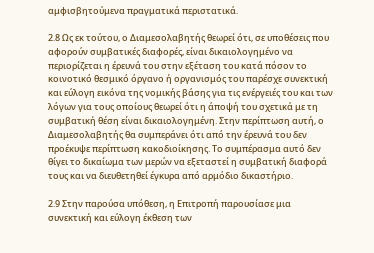αμφισβητούμενα πραγματικά περιστατικά.

2.8 Ως εκ τούτου, ο Διαμεσολαβητής θεωρεί ότι, σε υποθέσεις που αφορούν συμβατικές διαφορές, είναι δικαιολογημένο να περιορίζεται η έρευνά του στην εξέταση του κατά πόσον το κοινοτικό θεσμικό όργανο ή οργανισμός του παρέσχε συνεκτική και εύλογη εικόνα της νομικής βάσης για τις ενέργειές του και των λόγων για τους οποίους θεωρεί ότι η άποψή του σχετικά με τη συμβατική θέση είναι δικαιολογημένη. Στην περίπτωση αυτή, ο Διαμεσολαβητής θα συμπεράνει ότι από την έρευνά του δεν προέκυψε περίπτωση κακοδιοίκησης. Το συμπέρασμα αυτό δεν θίγει το δικαίωμα των μερών να εξεταστεί η συμβατική διαφορά τους και να διευθετηθεί έγκυρα από αρμόδιο δικαστήριο.

2.9 Στην παρούσα υπόθεση, η Επιτροπή παρουσίασε μια συνεκτική και εύλογη έκθεση των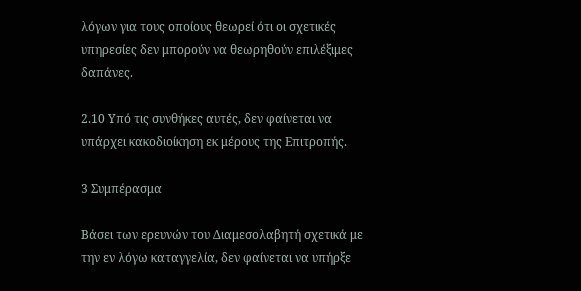λόγων για τους οποίους θεωρεί ότι οι σχετικές υπηρεσίες δεν μπορούν να θεωρηθούν επιλέξιμες δαπάνες.

2.10 Υπό τις συνθήκες αυτές, δεν φαίνεται να υπάρχει κακοδιοίκηση εκ μέρους της Επιτροπής.

3 Συμπέρασμα

Βάσει των ερευνών του Διαμεσολαβητή σχετικά με την εν λόγω καταγγελία, δεν φαίνεται να υπήρξε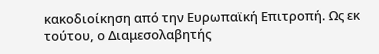κακοδιοίκηση από την Ευρωπαϊκή Επιτροπή. Ως εκ τούτου, ο Διαμεσολαβητής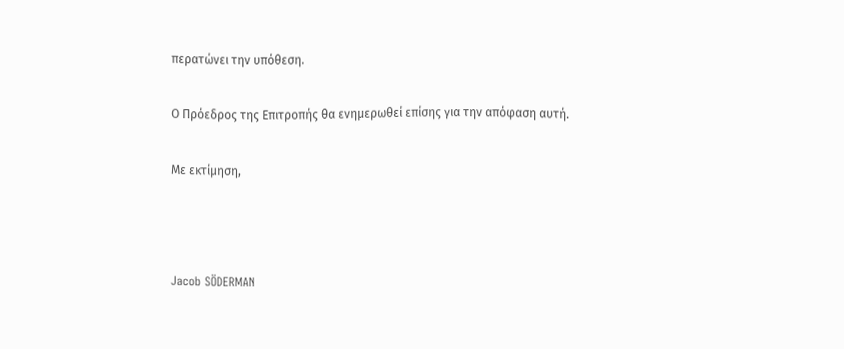περατώνει την υπόθεση.

Ο Πρόεδρος της Επιτροπής θα ενημερωθεί επίσης για την απόφαση αυτή.

Με εκτίμηση,



Jacob SÖDERMAN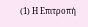(1) Η Επιτροπή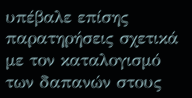υπέβαλε επίσης παρατηρήσεις σχετικά με τον καταλογισμό των δαπανών στους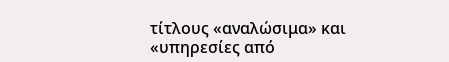τίτλους «αναλώσιμα» και «υπηρεσίες από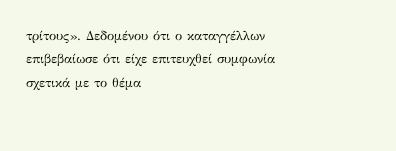τρίτους». Δεδομένου ότι ο καταγγέλλων επιβεβαίωσε ότι είχε επιτευχθεί συμφωνία σχετικά με το θέμα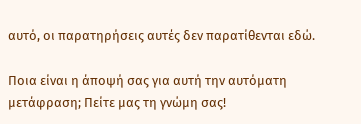αυτό, οι παρατηρήσεις αυτές δεν παρατίθενται εδώ.

Ποια είναι η άποψή σας για αυτή την αυτόματη μετάφραση; Πείτε μας τη γνώμη σας!